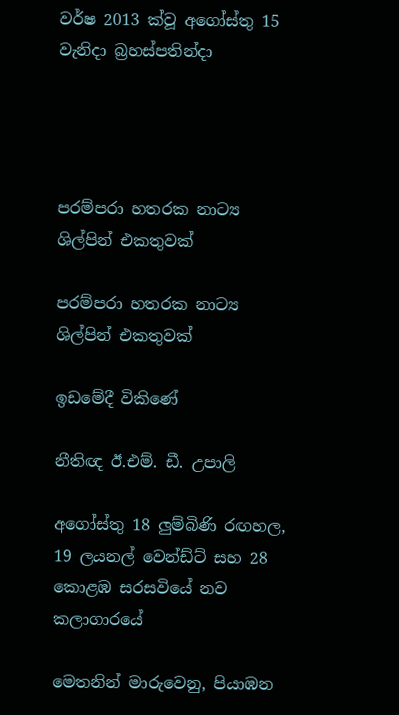වර්ෂ 2013 ක්වූ අගෝස්තු 15 වැනිදා බ්‍රහස්පතින්දා




පරම්පරා හතරක නාට්‍ය ශිල්පින් එකතුවක්

පරම්පරා හතරක නාට්‍ය ශිල්පින් එකතුවක්

ඉඩමේදී විකිණේ

නීතිඥ ඊ.එම්. ඩී. උපාලි

අගෝස්තු 18 ලුම්බිණි රඟහල, 19 ලයනල් වෙන්ඩ්ට් සහ 28 කොළඹ සරසවියේ නව කලාගාරයේ

මෙතනින් මාරුවෙනු, පියාඹන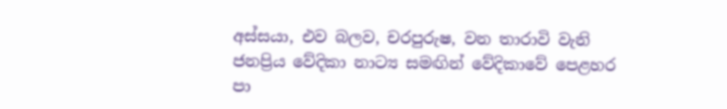අස්සයා, එව බලව, චරපුරුෂ, වන තාරාවි වැනි ජනප්‍රිය වේදිකා නාට්‍ය සමඟින් වේදිකාවේ පෙළහර පා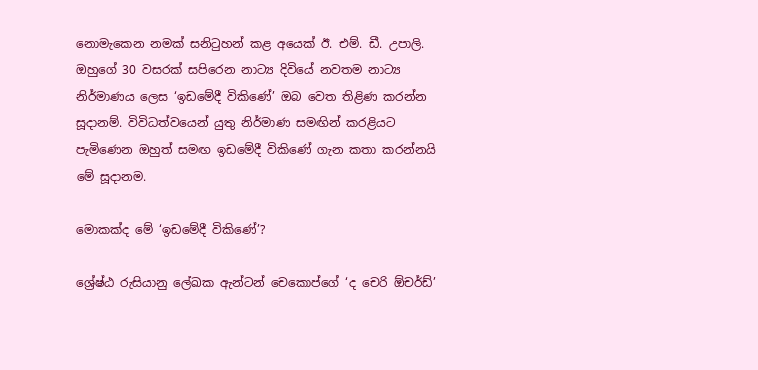නොමැකෙන නමක් සනිටුහන් කළ අයෙක් ඊ. එම්. ඩී. උපාලි. ඔහුගේ 30 වසරක් සපිරෙන නාට්‍ය දිවියේ නවතම නාට්‍ය නිර්මාණය ලෙස ‘ඉඩමේදී විකිණේ’ ඔබ වෙත තිළිණ කරන්න සූදානම්. විවිධත්වයෙන් යුතු නිර්මාණ සමඟින් කරළියට පැමිණෙන ඔහුත් සමඟ ඉඩමේදී විකිණේ ගැන කතා කරන්නයි මේ සූදානම.

මොකක්ද මේ ‘ඉඩමේදී විකිණේ’?

ශ්‍රේෂ්ඨ රුසියානු ලේඛක ඇන්ටන් චෙකොප්ගේ ‘ද චෙරි ඕචර්ඩ්’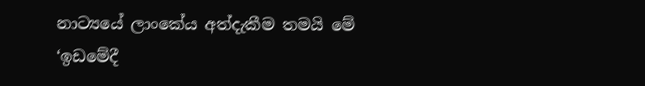නාට්‍යයේ ලාංකේය අත්දැකීම තමයි මේ ‘ඉඩමේදී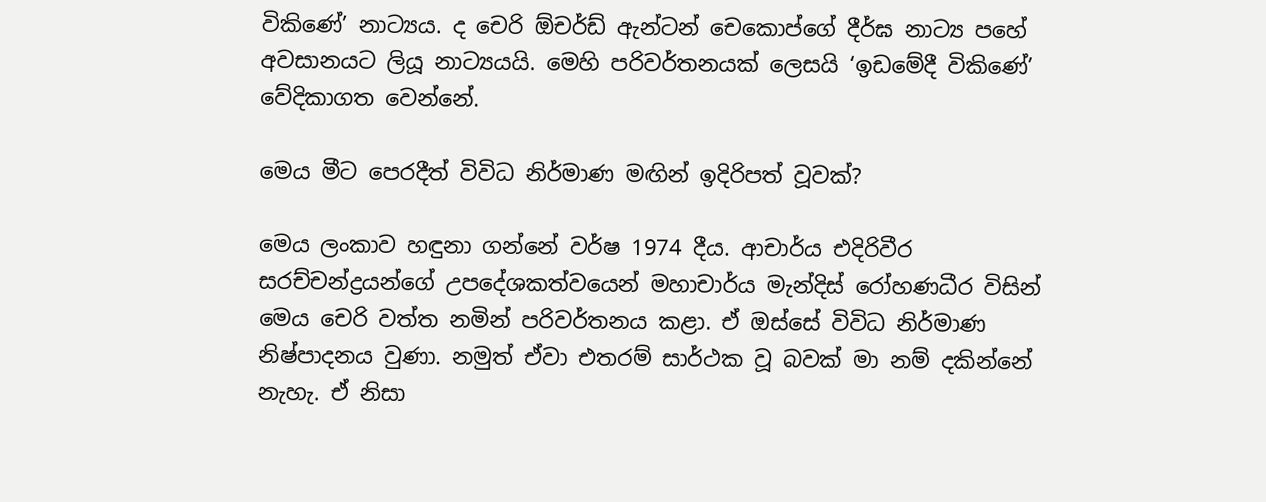විකිණේ’ නාට්‍යය. ද චෙරි ඕචර්ඩ් ඇන්ටන් චෙකොප්ගේ දීර්ඝ නාට්‍ය පහේ අවසානයට ලියූ නාට්‍යයයි. මෙහි පරිවර්තනයක් ලෙසයි ‘ඉඩමේදී විකිණේ’ වේදිකාගත වෙන්නේ.

මෙය මීට පෙරදීත් විවිධ නිර්මාණ මඟින් ඉදිරිපත් වූවක්?

මෙය ලංකාව හඳුනා ගන්නේ වර්ෂ 1974 දීය. ආචාර්ය එදිරිවීර සරච්චන්ද්‍රයන්ගේ උපදේශකත්වයෙන් මහාචාර්ය මැන්දිස් රෝහණධීර විසින් මෙය චෙරි වත්ත නමින් පරිවර්තනය කළා. ඒ ඔස්සේ විවිධ නිර්මාණ නිෂ්පාදනය වුණා. නමුත් ඒවා එතරම් සාර්ථක වූ බවක් මා නම් දකින්නේ නැහැ. ඒ නිසා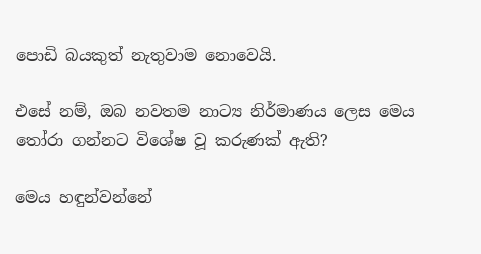පොඩි බයකුත් නැතුවාම නොවෙයි.

එසේ නම්, ඔබ නවතම නාට්‍ය නිර්මාණය ලෙස මෙය තෝරා ගන්නට විශේෂ වූ කරුණක් ඇති?

මෙය හඳුන්වන්නේ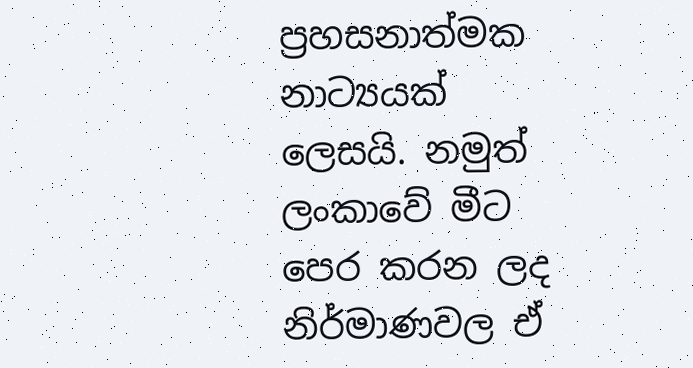ප්‍රහසනාත්මක නාට්‍යයක් ලෙසයි. නමුත් ලංකාවේ මීට පෙර කරන ලද නිර්මාණවල ඒ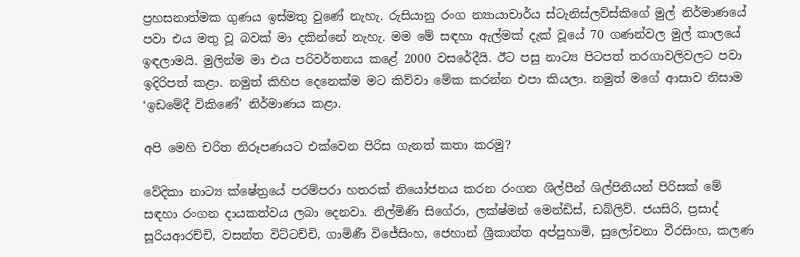ප්‍රහසනාත්මක ගුණය ඉස්මතු වුණේ නැහැ. රුසියානු රංග න්‍යායාචාර්ය ස්ටැනිස්ලව්ස්කිගේ මුල් නිර්මාණයේ පවා එය මතු වූ බවක් මා දකින්නේ නැහැ. මම මේ සඳහා ඇල්මක් දැක් වූයේ 70 ගණන්වල මුල් කාලයේ ඉඳලාමයි. මුලින්ම මා එය පරිවර්තනය කළේ 2000 වසරේදීයි. ඊට පසු නාට්‍ය පිටපත් තරගාවලිවලට පවා ඉදිරිපත් කළා. නමුත් කිහිප දෙනෙක්ම මට කිව්වා මේක කරන්න එපා කියලා. නමුත් මගේ ආසාව නිසාම ‘ඉඩමේදී විකිණේ’ නිර්මාණය කළා.

අපි මෙහි චරිත නිරූපණයට එක්වෙන පිරිස ගැනත් කතා කරමු?

වේදිකා නාට්‍ය ක්ෂේත්‍රයේ පරම්පරා හතරක් නියෝජනය කරන රංගන ශිල්පීන් ශිල්පිනියන් පිරිසක් මේ සඳහා රංගන දායකත්වය ලබා දෙනවා. නිල්මිණි සිගේරා, ලක්ෂ්මන් මෙන්ඩිස්, ඩබ්ලිව්. ජයසිරි, ප්‍රසාද් සූරියආරච්චි, වසන්ත විට්ටච්චි, ගාමිණී විජේසිංහ, ජෙහාන් ශ්‍රීකාන්ත අප්පුහාමි, සුලෝචනා වීරසිංහ, කලණ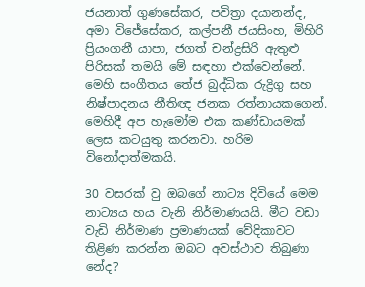ජයනාත් ගුණසේකර, පවිත්‍රා දයානන්ද, අමා විජේසේකර, කල්පනී ජයසිංහ, මිහිරි ප්‍රියංගනී යාපා, ජගත් චන්ද්‍රසිරි ඇතුළු පිරිසක් තමයි මේ සඳහා එක්වෙන්නේ. මෙහි සංගීතය තේජ බුද්ධික රුද්‍රිගු සහ නිෂ්පාදනය නීතිඥ ජනක රත්නායකගෙන්. මෙහිදී අප හැමෝම එක කණ්ඩායමක් ලෙස කටයුතු කරනවා. හරිම විනෝදාත්මකයි.

30 වසරක් වු ඔබගේ නාට්‍ය දිවියේ මෙම නාට්‍යය හය වැනි නිර්මාණයයි. මීට වඩා වැඩි නිර්මාණ ප්‍රමාණයක් වේදිකාවට තිළිණ කරන්න ඔබට අවස්ථාව තිබුණා නේද?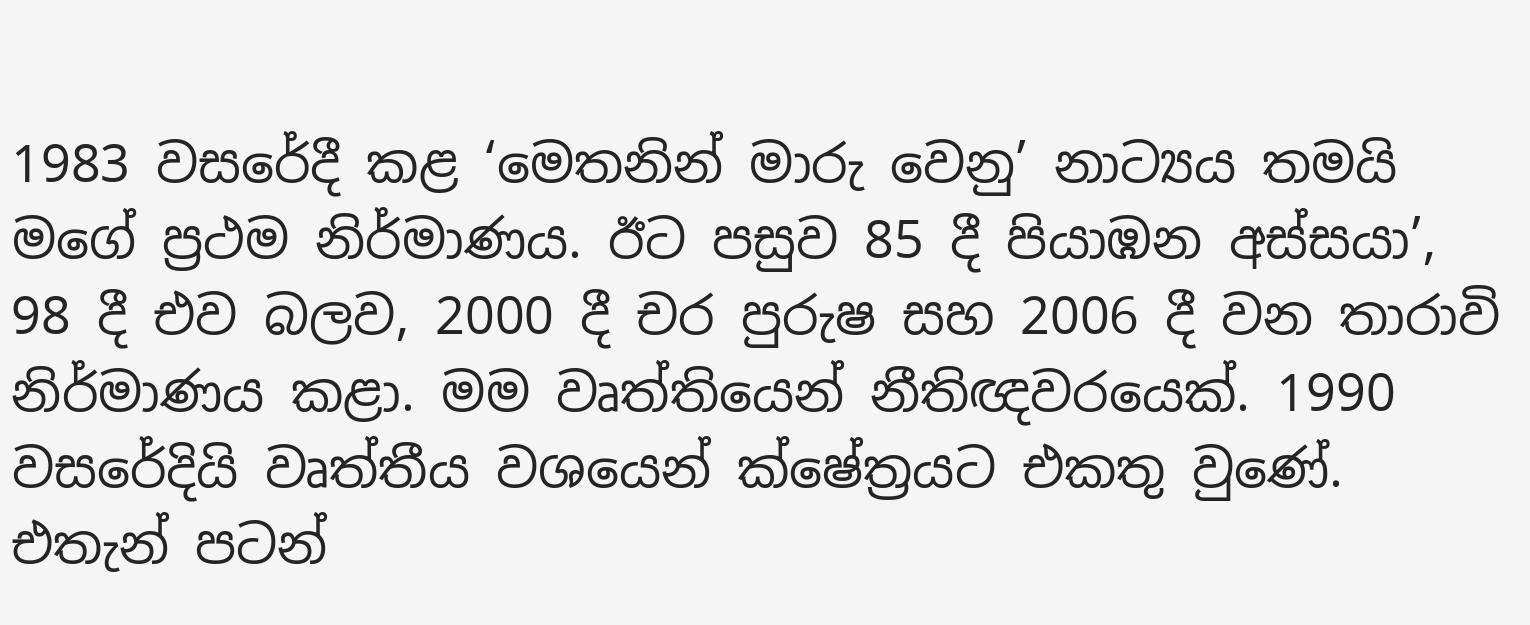1983 වසරේදී කළ ‘මෙතනින් මාරු වෙනු’ නාට්‍යය තමයි මගේ ප්‍රථම නිර්මාණය. ඊට පසුව 85 දී පියාඹන අස්සයා’, 98 දී එව බලව, 2000 දී චර පුරුෂ සහ 2006 දී වන තාරාවි නිර්මාණය කළා. මම වෘත්තියෙන් නීතිඥවරයෙක්. 1990 වසරේදියි වෘත්තීය වශයෙන් ක්ෂේත්‍රයට එකතු වුණේ. එතැන් පටන්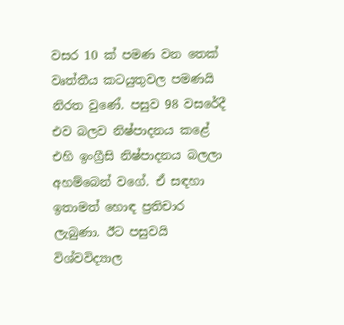වසර 10 ක් පමණ වන තෙක් වෘත්තීය කටයුතුවල පමණයි නිරත වුණේ. පසුව 98 වසරේදී එව බලව නිෂ්පාදනය කළේ එහි ඉංග්‍රීසි නිෂ්පාදනය බලලා අහම්බෙන් වගේ. ඒ සඳහා ඉතාමත් හොඳ ප්‍රතිචාර ලැබුණා. ඊට පසුවයි විශ්වවිද්‍යාල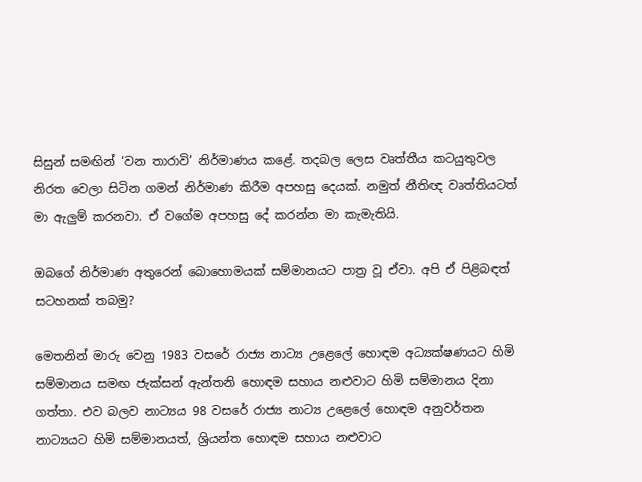සිසුන් සමඟින් ‘වන තාරාවි’ නිර්මාණය කළේ. තදබල ලෙස වෘත්තීය කටයුතුවල නිරත වෙලා සිටින ගමන් නිර්මාණ කිරීම අපහසු දෙයක්. නමුත් නීතිඥ වෘත්තියටත් මා ඇලුම් කරනවා. ඒ වගේම අපහසු දේ කරන්න මා කැමැතියි.

ඔබගේ නිර්මාණ අතුරෙන් බොහොමයක් සම්මානයට පාත්‍ර වූ ඒවා. අපි ඒ පිළිබඳත් සටහනක් තබමු?

මෙතනින් මාරු වෙනු 1983 වසරේ රාජ්‍ය නාට්‍ය උළෙලේ හොඳම අධ්‍යක්ෂණයට හිමි සම්මානය සමඟ ජැක්සන් ඇන්තනි හොඳම සහාය නළුවාට හිමි සම්මානය දිනා ගත්තා. එව බලව නාට්‍යය 98 වසරේ රාජ්‍ය නාට්‍ය උළෙලේ හොඳම අනුවර්තන නාට්‍යයට හිමි සම්මානයත්, ශ්‍රියන්ත හොඳම සහාය නළුවාට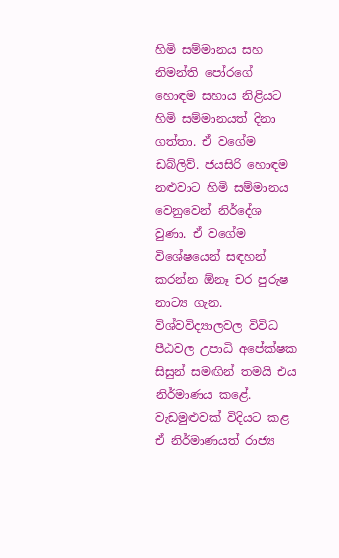හිමි සම්මානය සහ නිමන්ති පෝරගේ හොඳම සහාය නිළියට හිමි සම්මානයත් දිනා ගත්තා. ඒ වගේම ඩබ්ලිව්. ජයසිරි හොඳම නළුවාට හිමි සම්මානය වෙනුවෙන් නිර්දේශ වුණා. ඒ වගේම විශේෂයෙන් සඳහන් කරන්න ඕනෑ චර පුරුෂ නාට්‍ය ගැන. විශ්වවිද්‍යාලවල විවිධ පීඨවල උපාධි අපේක්ෂක සිසුන් සමඟින් තමයි එය නිර්මාණය කළේ. වැඩමුළුවක් විදියට කළ ඒ නිර්මාණයත් රාජ්‍ය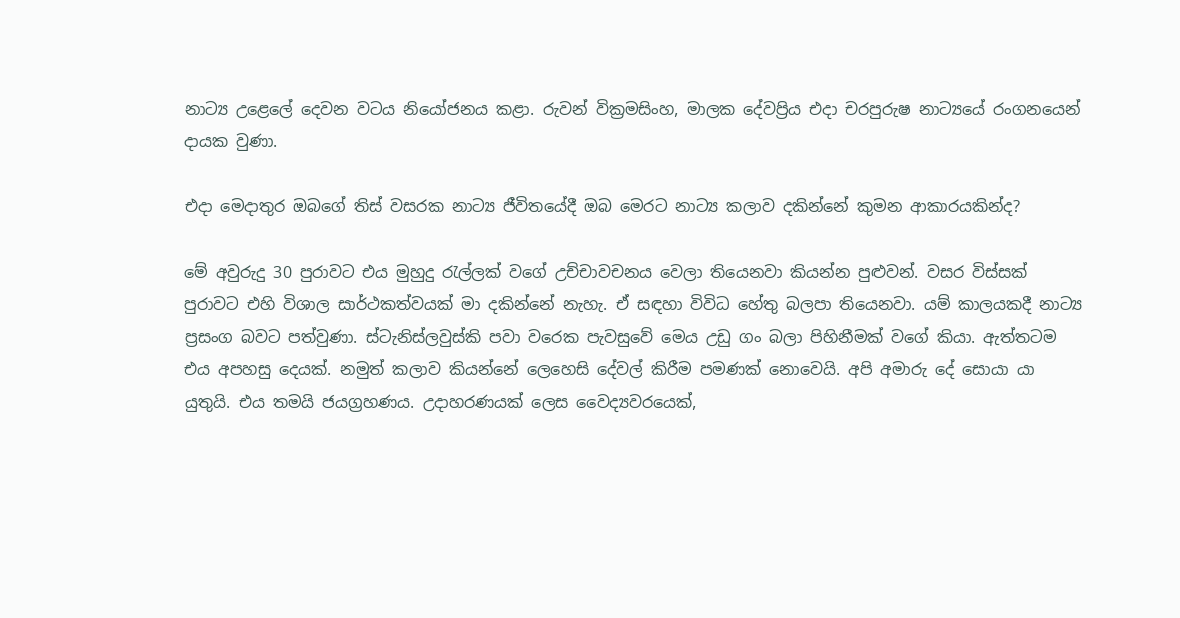නාට්‍ය උළෙලේ දෙවන වටය නියෝජනය කළා. රුවන් වික්‍රමසිංහ, මාලක දේවප්‍රිය එදා චරපුරුෂ නාට්‍යයේ රංගනයෙන් දායක වුණා.

එදා මෙදාතුර ඔබගේ තිස් වසරක නාට්‍ය ජීවිතයේදී ඔබ මෙරට නාට්‍ය කලාව දකින්නේ කුමන ආකාරයකින්ද?

මේ අවුරුදු 30 පුරාවට එය මුහුදු රැල්ලක් වගේ උච්චාවචනය වෙලා තියෙනවා කියන්න පුළුවන්. වසර විස්සක් පුරාවට එහි විශාල සාර්ථකත්වයක් මා දකින්නේ නැහැ. ඒ සඳහා විවිධ හේතු බලපා තියෙනවා. යම් කාලයකදී නාට්‍ය ප්‍රසංග බවට පත්වුණා. ස්ටැනිස්ලවුස්කි පවා වරෙක පැවසුවේ මෙය උඩු ගං බලා පිහිනීමක් වගේ කියා. ඇත්තටම එය අපහසු දෙයක්. නමුත් කලාව කියන්නේ ලෙහෙසි දේවල් කිරීම පමණක් නොවෙයි. අපි අමාරු දේ සොයා යා යුතුයි. එය තමයි ජයග්‍රහණය. උදාහරණයක් ලෙස වෛද්‍යවරයෙක්,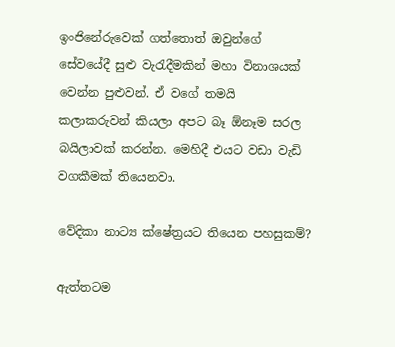ඉංජිනේරුවෙක් ගත්තොත් ඔවුන්ගේ සේවයේදී සුළු වැරැදීමකින් මහා විනාශයක් වෙන්න පුළුවන්. ඒ වගේ තමයි කලාකරුවන් කියලා අපට බෑ ඕනෑම සරල බයිලාවක් කරන්න. මෙහිදී එයට වඩා වැඩි වගකීමක් තියෙනවා.

වේදිකා නාට්‍ය ක්ෂේත්‍රයට තියෙන පහසුකම්?

ඇත්තටම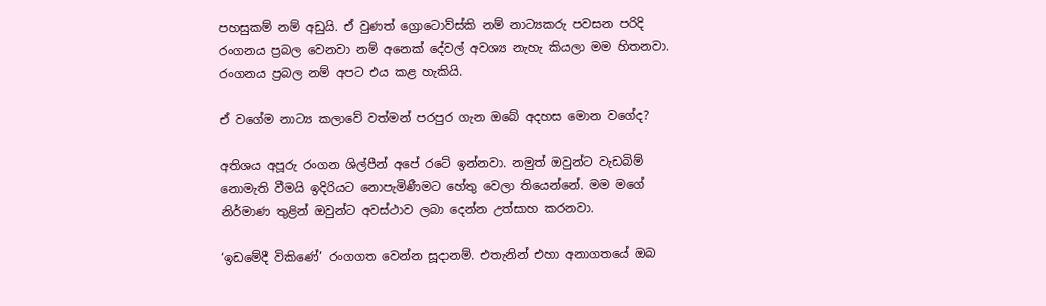පහසුකම් නම් අඩුයි. ඒ වුණත් ග්‍රොටොව්ස්කි නම් නාට්‍යකරු පවසන පරිදි රංගනය ප්‍රබල වෙනවා නම් අනෙක් දේවල් අවශ්‍ය නැහැ කියලා මම හිතනවා. රංගනය ප්‍රබල නම් අපට එය කළ හැකියි.

ඒ වගේම නාට්‍ය කලාවේ වත්මන් පරපුර ගැන ඔබේ අදහස මොන වගේද?

අතිශය අපූරු රංගන ශිල්පීන් අපේ රටේ ඉන්නවා. නමුත් ඔවුන්ට වැඩබිම් නොමැති වීමයි ඉදිරියට නොපැමිණීමට හේතු වෙලා තියෙන්නේ. මම මගේ නිර්මාණ තුළින් ඔවුන්ට අවස්ථාව ලබා දෙන්න උත්සාහ කරනවා.

‘ඉඩමේදී විකිණේ’ රංගගත වෙන්න සූදානම්. එතැනින් එහා අනාගතයේ ඔබ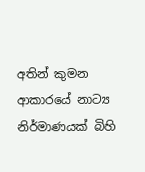අතින් කුමන ආකාරයේ නාට්‍ය නිර්මාණයක් බිහි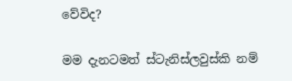වේවිද?

මම දැනටමත් ස්ටැනිස්ලවුස්කි නම්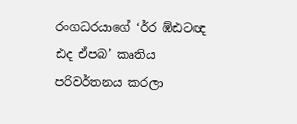රංගධරයාගේ ‘ර්ර ඹ්ඪටඥ ඪද ඒපබ’ කෘතිය පරිවර්තනය කරලා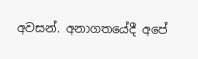අවසන්. අනාගතයේදී අපේ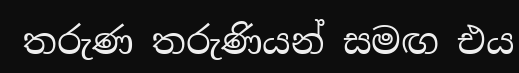තරුණ තරුණියන් සමඟ එය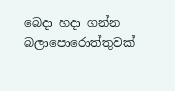බෙදා හදා ගන්න බලාපොරොත්තුවක්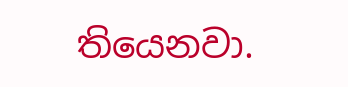තියෙනවා.